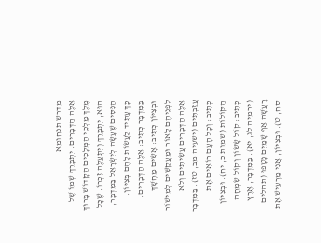מדרש תנחומא
אֵלֶּה הַדְּבָרִים. יִתְבָּרֵךְ שְׁמוֹ שֶׁל מֶלֶךְ מַלְכֵי הַמְּלָכִים הַקָּדוֹשׁ בָּרוּךְ הוּא, יִתְבָּרֵךְ וְיִתְעַלֶּה זִכְרוֹ. שֶׁכָּל הַנִּסִּים שֶׁעָשָׂה לְיִשְׂרָאֵל בַּמִּדְבָּר, כָּךְ עָתִיד לַעֲשׂוֹת לָהֶם בְּצִיּוֹן. בַּמִּדְבָּר כְּתִיב: אֵלֶּה הַדְּבָרִים. וּבְצִיּוֹן כְּתִיב: אָשִׂים מַחְשָׁךְ לִפְנֵיהֶם לָאוֹר וּמַעֲקַשִּׁים לְמִישׁוֹר אֵלֶּה הַדְּבָרִים עֲשִׂיתִים וְלֹא עֲזַבְתִּים (ישעיה מב, טז). בַּמִּדְבָּר כְּתִיב: וְכָל הָעָם רוֹאִים אֶת הַקּוֹלוֹת (שמות כ, יח). וּבְצִיּוֹן כְּתִיב: קוֹל שָׂשׂוֹן וְקוֹל שִׂמְחָה (ירמיה לג, יא). בַּמִּדְבָּר, אֶרֶץ רָעֲשָׁה אַף שָׁמַיִם נָטָפוּ (תהלים סח, ט). וּבְצִיּוֹן, אֲנִי מַרְעִישׁ אֶת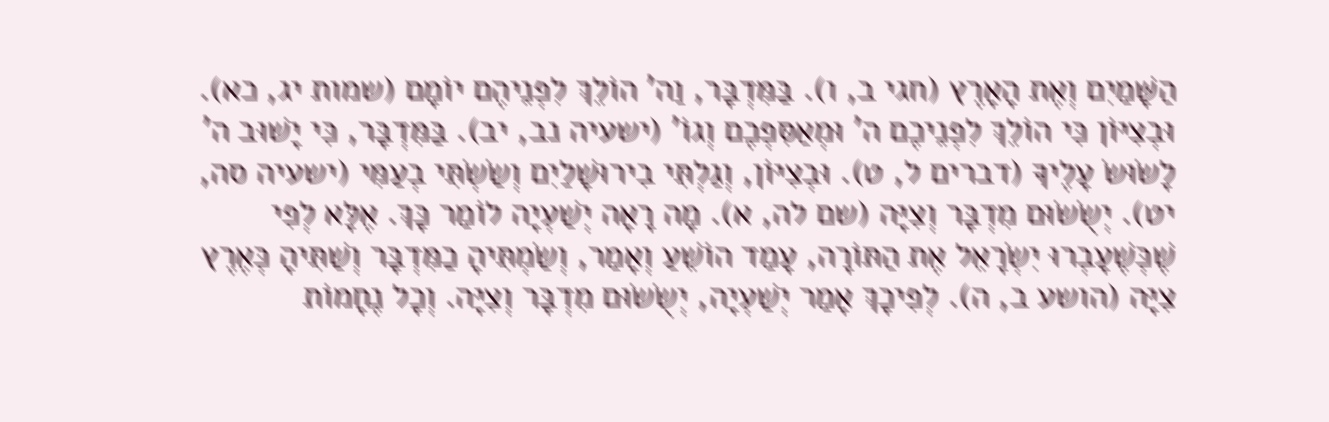הַשָּׁמַיִם וְאֶת הָאָרֶץ (חגי ב, ו). בַּמִּדְבָּר, וַה' הוֹלֵךְ לִפְנֵיהֶם יוֹמָם (שמות יג, כא). וּבְצִיּוֹן כִּי הוֹלֵךְ לִפְנֵיכֶם ה' וּמְאַסִּפְכֶם וְגוֹ' (ישעיה נב, יב). בַּמִּדְבָּר, כִּי יָשׁוּב ה' לָשׂוּשׂ עָלֶיךָ (דברים ל, ט). וּבְצִיּוֹן, וְגַלְתִּי בִירוּשָׁלַיִם וְשַׂשְׂתִּי בְעַמִּי (ישעיה סה, יט). יְשֻׂשׂוּם מִדְבָּר וְצִיָּה (שם לה, א). מָה רָאָה יְשַׁעְיָה לוֹמַר כָּךְ. אֶלָּא לְפִי שֶׁכְּשֶׁעָבְרוּ יִשְׂרָאֵל אֶת הַתּוֹרָה, עָמַד הוֹשֵׁעַ וְאָמַר, וְשַׂמְתִּיהָ כַמִּדְבָּר וְשַׁתִּיהָ כְּאֶרֶץ צִיָּה (הושע ב, ה). לְפִיכָךְ אָמַר יְשַׁעְיָה, יְשֻׂשׂוּם מִדְבָּר וְצִיָּה. וְכָל נֶחָמוֹת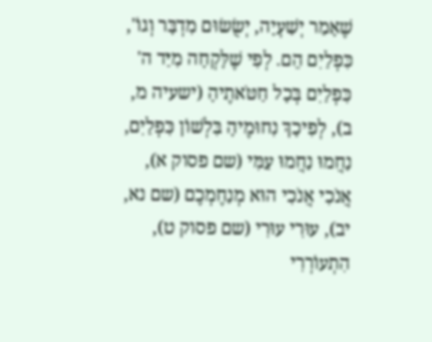שֶׁאָמַר יְשַׁעְיָה, יְשֻׂשׂוּם מִדְבָּר וְגוֹ', כִּפְלַיִם הֵם. לְפִי שֶׁלָּקְחָה מִיַּד ה' כִּפְלַיִם בְּכָל חַטֹּאתֶיהָ (ישעיה מ, ב), לְפִיכָךְ נִחוּמֶיהָ בִּלְשׁוֹן כִּפְלַיִם, נַחֲמוּ נַחֲמוּ עַמִּי (שם פסוק א), אֲנֹכִי אֲנֹכִי הוּא מְנַחֶמְכֶם (שם נא, יב), עוּרִי עוּרִי (שם פסוק ט), הִתְעוֹרְרִי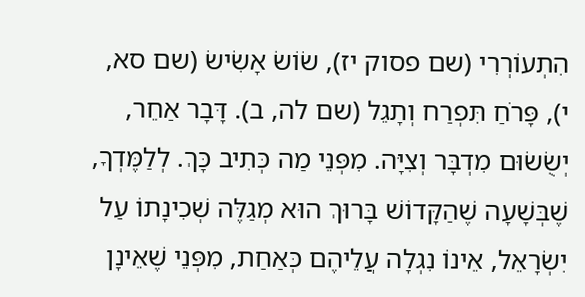הִתְעוֹרְרִי (שם פסוק יז), שׂוֹשׂ אָשִׂישׂ (שם סא, י), פָּרֹחַ תִּפְרַח וְתָגֵל (שם לה, ב). דָּבָר אַחֵר, יְשֻׂשׂוּם מִדְבָּר וְצִיָּה. מִפְּנֵי מַה כְּתִיב כָּךְ. לְלַמֶּדְךָ, שֶׁבְּשָׁעָה שֶׁהַקָּדוֹשׁ בָּרוּךְ הוּא מְגַלֶּה שְׁכִינָתוֹ עַל יִשְׂרָאֵל, אֵינוֹ נִגְלָה עֲלֵיהֶם כְּאַחַת, מִפְּנֵי שֶׁאֵינָן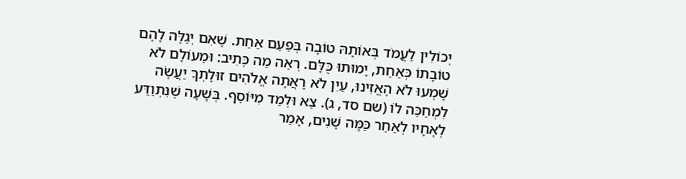יְכוֹלִין לַעֲמֹד בְּאוֹתָהּ טוֹבָה בְּפַעַם אַחַת. שֶׁאִם יְגַלֶּה לָהֶם טוֹבָתוֹ כְּאַחַת, יָמוּתוּ כֻּלָּם. רְאֵה מַה כְּתִיב: וּמֵעוֹלָם לֹא שָׁמְעוּ לֹא הֶאֱזִינוּ, עַיִן לֹא רָאֲתָה אֱלֹהִים זוּלָתְךָ יַעֲשֶׂה לִמְחַכֵּה לוֹ (שם סד, ג). צֵא וּלְמַד מִיּוֹסֵף. בְּשָׁעָה שֶׁנִּתְוַדַּע לְאֶחָיו לְאַחַר כַּמָּה שָׁנִים, אָמַר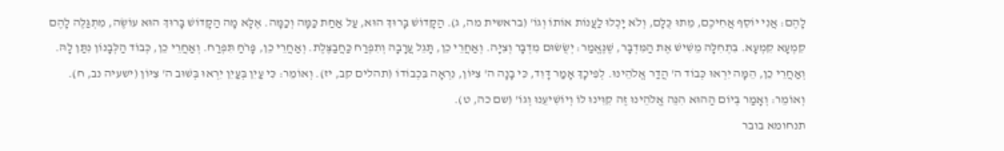לָהֶם: אֲנִי יוֹסֵף אֲחִיכֶם, מֵתוּ כֻּלָּם, וְלֹא יָכְלוּ לַעֲנוֹת אוֹתוֹ וְגוֹ' (בראשית מה, ג). הַקָּדוֹשׁ בָּרוּךְ הוּא, עַל אַחַת כַּמָּה וְכַמָּה. אֶלָּא מָה הַקָּדוֹשׁ בָּרוּךְ הוּא עוֹשֶׂה, מִתְגַּלֶּה לָהֶם קִמְעָא קִמְעָא. בִּתְחִלָּה מֵשִׁישׁ אֶת הַמִּדְבָּר, שֶׁנֶּאֱמַר: יְשֻׂשׂוּם מִדְבָּר וְצִיָּה. וְאַחֲרֵי כֵן, תָּגֵל עֲרָבָה וְתִפְרַח כַּחֲבַצֶּלֶת. וְאַחֲרֵי כֵן, פָּרֹחַ תִּפְרַח. וְאַחֲרֵי כֵן, כְּבוֹד הַלְּבָנוֹן נִתַּן לָהּ. וְאַחֲרֵי כֵן, הֵמָּה יִרְאוּ כְּבוֹד ה' הֲדַר אֱלֹהֵינוּ. לְפִיכָךְ אָמַר דָּוִד, כִּי בָנָה ה' צִיּוֹן, נִרְאָה בִּכְבוֹדוֹ (תהלים קב, יז). וְאוֹמֵר: כִּי עַיִן בְּעַיִן יִרְאוּ בְּשׁוּב ה' צִיּוֹן (ישעיה נב, ח). וְאוֹמֵר: וְאָמַר בְּיוֹם הַהוּא הִנֵּה אֱלֹהֵינוּ זֶה קִוִּינוּ לוֹ וְיוֹשִׁיעֵנוּ וְגוֹ' (שם כה, ט).
תנחומא בובר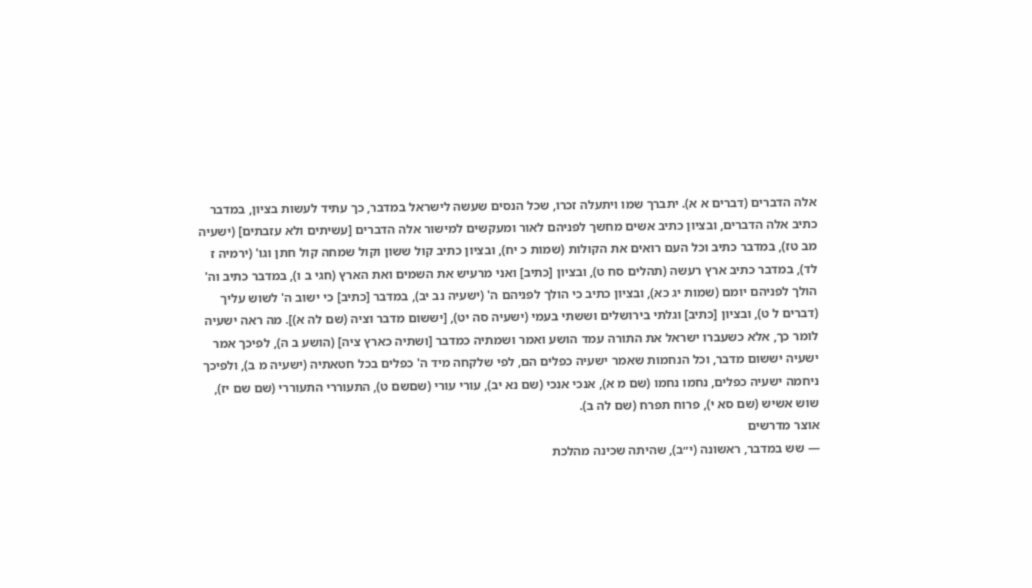אלה הדברים (דברים א א). יתברך שמו ויתעלה זכרו, שכל הנסים שעשה לישראל במדבר, כך עתיד לעשות בציון, במדבר כתיב אלה הדברים, ובציון כתיב אשים מחשך לפניהם לאור ומעקשים למישור אלה הדברים [עשיתים ולא עזבתים] (ישעיה מב טז), במדבר כתיב וכל העם רואים את הקולות (שמות כ יח), ובציון כתיב קול ששון וקול שמחה קול חתן וגו' (ירמיה ז לד), במדבר כתיב ארץ רעשה (תהלים סח ט), ובציון [כתיב] ואני מרעיש את השמים ואת הארץ (חגי ב ו), במדבר כתיב וה' הולך לפניהם יומם (שמות יג כא), ובציון כתיב כי הולך לפניהם ה' (ישעיה נב יב), במדבר [כתיב] כי ישוב ה' לשוש עליך (דברים ל ט), ובציון [כתיב] וגלתי בירושלים וששתי בעמי (ישעיה סה יט), [יששום מדבר וציה (שם לה א)]. מה ראה ישעיה לומר כך, אלא כשעברו ישראל את התורה עמד הושע ואמר ושמתיה כמדבר [ושתיה כארץ ציה] (הושע ב ה), לפיכך אמר ישעיה יששום מדבר, וכל הנחמות שאמר ישעיה כפלים הם, לפי שלקחה מיד ה' כפלים בכל חטאתיה (ישעיה מ ב), ולפיכך ניחמה ישעיה כפלים, נחמו נחמו (שם מ א), אנכי אנכי (שם נא יב), עורי עורי (שםשם ט), התעוררי התעוררי (שם שם יז), שוש אשיש (שם סא י), פרוח תפרח (שם לה ב).
אוצר מדרשים
— שש במדבר, ראשונה (י״ב), שהיתה שכינה מהלכת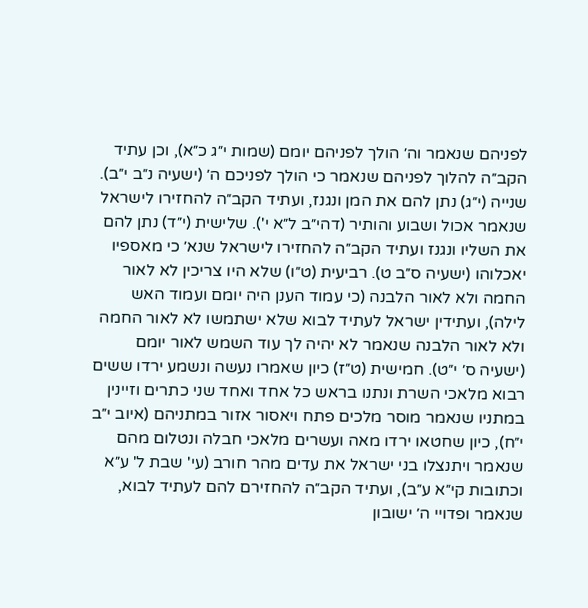לפניהם שנאמר וה׳ הולך לפניהם יומם (שמות י״ג כ״א), וכן עתיד הקב״ה להלוך לפניהם שנאמר כי הולך לפניכם ה׳ (ישעיה נ״ב י״ב). שנייה (י״ג) נתן להם את המן ונגנז, ועתיד הקב״ה להחזירו לישראל שנאמר אכול ושבוע והותיר (דהי״ב ל״א י'). שלישית (י״ד) נתן להם את השליו ונגנז ועתיד הקב״ה להחזירו לישראל שנא׳ כי מאספיו יאכלוהו (ישעיה ס״ב ט). רביעית (ט״ו) שלא היו צריכין לא לאור החמה ולא לאור הלבנה (כי עמוד הענן היה יומם ועמוד האש לילה), ועתידין ישראל לעתיד לבוא שלא ישתמשו לא לאור החמה ולא לאור הלבנה שנאמר לא יהיה לך עוד השמש לאור יומם (ישעיה ס׳ י״ט). חמישית (ט״ז) כיון שאמרו נעשה ונשמע ירדו ששים רבוא מלאכי השרת ונתנו בראש כל אחד ואחד שני כתרים וזיינין במתניו שנאמר מוסר מלכים פתח ויאסור אזור במתניהם (איוב י״ב י״ח), כיון שחטאו ירדו מאה ועשרים מלאכי חבלה ונטלום מהם שנאמר ויתנצלו בני ישראל את עדים מהר חורב (עי' שבת ל' ע״א וכתובות קי״א ע״ב), ועתיד הקב״ה להחזירם להם לעתיד לבוא, שנאמר ופדויי ה׳ ישובון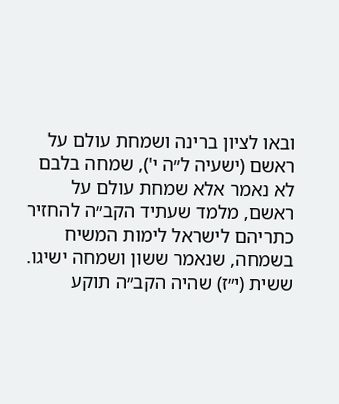ובאו לציון ברינה ושמחת עולם על ראשם (ישעיה ל״ה י'), שמחה בלבם לא נאמר אלא שמחת עולם על ראשם, מלמד שעתיד הקב״ה להחזיר כתריהם לישראל לימות המשיח בשמחה, שנאמר ששון ושמחה ישיגו. ששית (י״ז) שהיה הקב״ה תוקע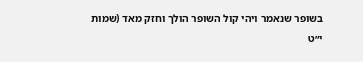בשופר שנאמר ויהי קול השופר הולך וחזק מאד (שמות י״ט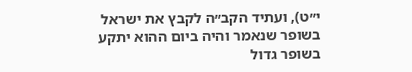י״ט), ועתיד הקב״ה לקבץ את ישראל בשופר שנאמר והיה ביום ההוא יתקע בשופר גדול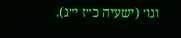וגו׳ (ישעיה כ״ז י״ג).